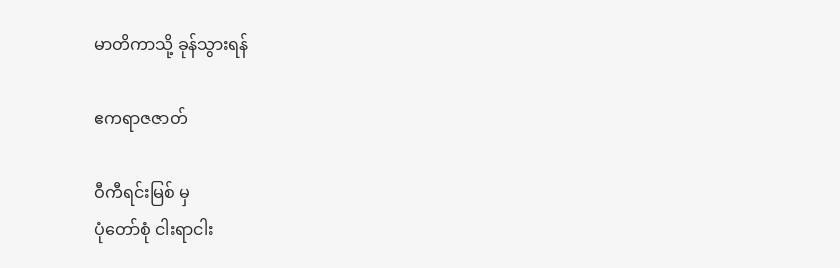မာတိကာသို့ ခုန်သွားရန်

ဧကရာဇဇာတ်

ဝီကီရင်းမြစ် မှ
ပုံတော်စုံ ငါးရာငါး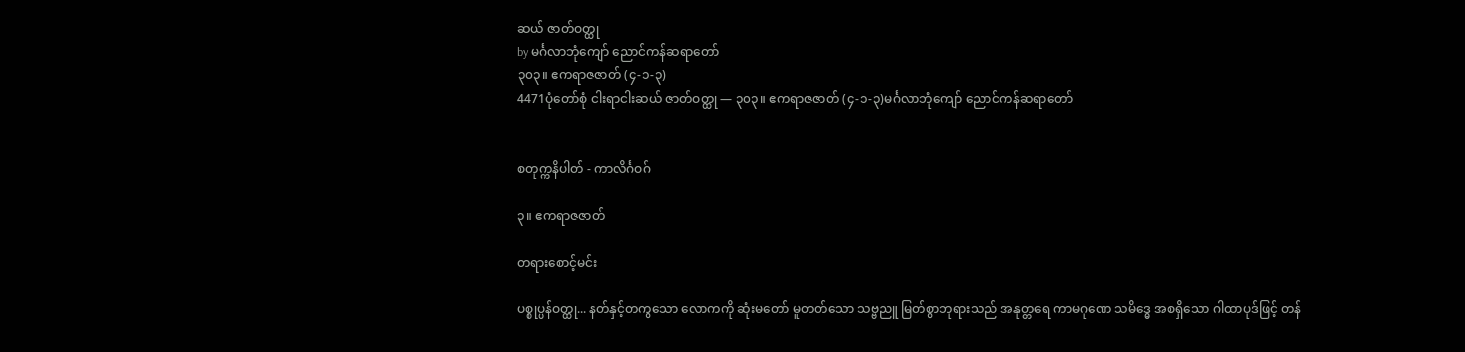ဆယ် ဇာတ်ဝတ္ထု
by မင်္ဂလာဘုံကျော် ညောင်ကန်ဆရာတော်
၃၀၃။ ဧကရာဇဇာတ် (၄-၁-၃)
4471ပုံတော်စုံ ငါးရာငါးဆယ် ဇာတ်ဝတ္ထု — ၃၀၃။ ဧကရာဇဇာတ် (၄-၁-၃)မင်္ဂလာဘုံကျော် ညောင်ကန်ဆရာတော်


စတုက္ကနိပါတ် - ကာလိင်္ဂဝဂ်

၃။ ဧကရာဇဇာတ်

တရားစောင့်မင်း

ပစ္စုပ္ပန်ဝတ္ထု... နတ်နှင့်တကွသော လောကကို ဆုံးမတော် မူတတ်သော သဗ္ဗညူ မြတ်စွာဘုရားသည် အနုတ္တရေ ကာမဂုဏေ သမိဒ္ဓေ အစရှိသော ဂါထာပုဒ်ဖြင့် တန်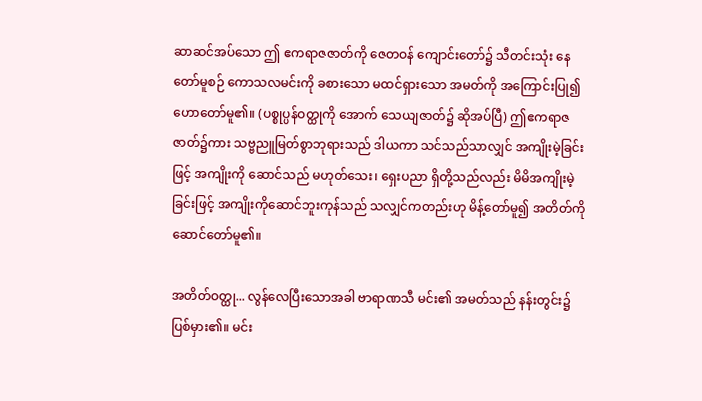ဆာဆင်အပ်သော ဤ ဧကရာဇဇာတ်ကို ဇေတဝန် ကျောင်းတော်၌ သီတင်းသုံး နေတော်မူစဉ် ကောသလမင်းကို ခစားသော မထင်ရှားသော အမတ်ကို အကြောင်းပြု၍ ဟောတော်မူ၏။ (ပစ္စုပ္ပန်ဝတ္ထုကို အောက် သေယျဇာတ်၌ ဆိုအပ်ပြီ) ဤဧကရာဇဇာတ်၌ကား သဗ္ဗညူမြတ်စွာဘုရားသည် ဒါယကာ သင်သည်သာလျှင် အကျိုးမဲ့ခြင်းဖြင့် အကျိုးကို ဆောင်သည် မဟုတ်သေး၊ ရှေးပညာ ရှိတို့သည်လည်း မိမိအကျိုးမဲ့ခြင်းဖြင့် အကျိုးကိုဆောင်ဘူးကုန်သည် သလျှင်ကတည်းဟု မိန့်တော်မူ၍ အတိတ်ကို ဆောင်တော်မူ၏။

အတိတ်ဝတ္ထု... လွန်လေပြီးသောအခါ ဗာရာဏသီ မင်း၏ အမတ်သည် နန်းတွင်း၌ ပြစ်မှား၏။ မင်း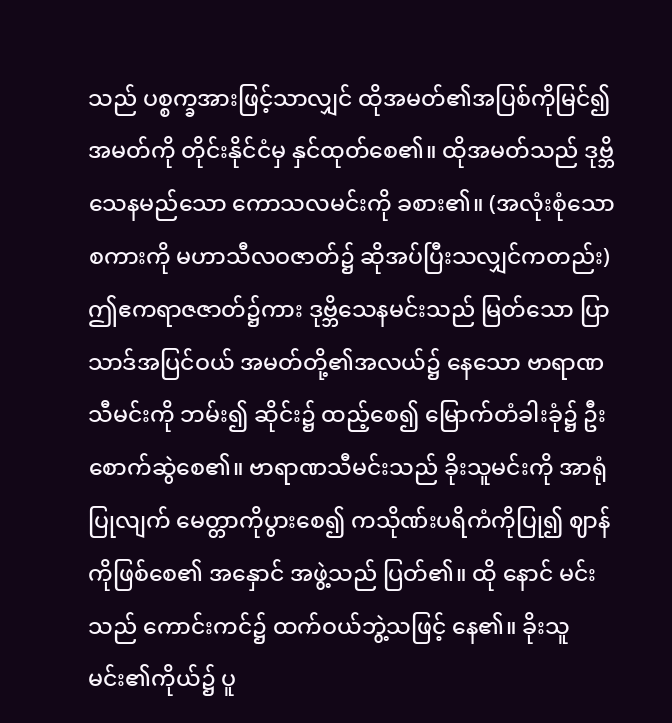သည် ပစ္စက္ခအားဖြင့်သာလျှင် ထိုအမတ်၏အပြစ်ကိုမြင်၍ အမတ်ကို တိုင်းနိုင်ငံမှ နှင်ထုတ်စေ၏။ ထိုအမတ်သည် ဒုဗ္ဘိသေနမည်သော ကောသလမင်းကို ခစား၏။ (အလုံးစုံသော စကားကို မဟာသီလဝဇာတ်၌ ဆိုအပ်ပြီးသလျှင်ကတည်း) ဤဧကရာဇဇာတ်၌ကား ဒုဗ္ဘိသေနမင်းသည် မြတ်သော ပြာသာဒ်အပြင်ဝယ် အမတ်တို့၏အလယ်၌ နေသော ဗာရာဏသီမင်းကို ဘမ်း၍ ဆိုင်း၌ ထည့်စေ၍ မြောက်တံခါးခုံ၌ ဦးစောက်ဆွဲစေ၏။ ဗာရာဏသီမင်းသည် ခိုးသူမင်းကို အာရုံပြုလျက် မေတ္တာကိုပွားစေ၍ ကသိုဏ်းပရိကံကိုပြု၍ ဈာန်ကိုဖြစ်စေ၏ အနှောင် အဖွဲ့သည် ပြတ်၏။ ထို နောင် မင်းသည် ကောင်းကင်၌ ထက်ဝယ်ဘွဲ့သဖြင့် နေ၏။ ခိုးသူမင်း၏ကိုယ်၌ ပူ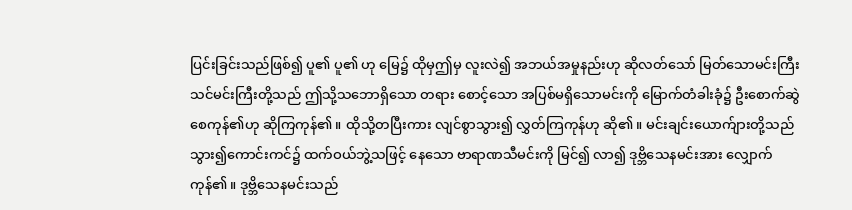ပြင်းခြင်းသည်ဖြစ်၍ ပူ၏ ပူ၏ ဟု မြေ၌ ထိုမှဤမှ လူးလဲ၍ အဘယ်အမှုနည်းဟု ဆိုလတ်သော် မြတ်သောမင်းကြီး သင်မင်းကြီးတို့သည် ဤသို့သဘောရှိသော တရား စောင့်သော အပြစ်မရှိသောမင်းကို မြောက်တံခါးခုံ၌ ဦးစောက်ဆွဲစေကုန်၏ဟု ဆိုကြကုန်၏။ ထိုသို့တပြီးကား လျင်စွာသွား၍ လွှတ်ကြကုန်ဟု ဆို၏။ မင်းချင်းယောက်ျားတို့သည် သွား၍ကောင်းကင်၌ ထက်ဝယ်ဘွဲ့သဖြင့် နေသော ဗာရာဏသီမင်းကို မြင်၍ လာ၍ ဒုဗ္ဘိသေနမင်းအား လျှောက်ကုန်၏။ ဒုဗ္ဘိသေနမင်းသည်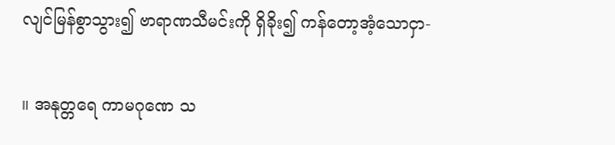လျင်မြန်စွာသွား၍ ဗာရာဏသီမင်းကို ရှိခိုး၍ ကန်တော့အံ့သောငှာ-

။ အနုတ္တရေ ကာမဂုဏေ သ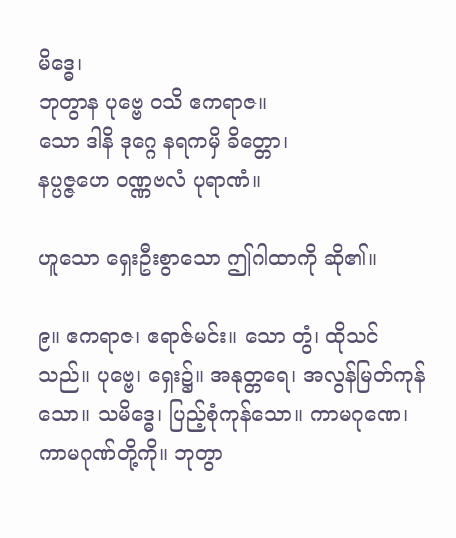မိဒ္ဓေ၊
ဘုတွာန ပုဗ္ဗေ ဝသိ ဧကရာဇ။
သော ဒါနိ ဒုဂ္ဂေ နရကမှိ ခိတ္တော၊
နပ္ပဇ္ဇဟေ ဝဏ္ဏဗလံ ပုရာဏံ။

ဟူသော ရှေးဦးစွာသော ဤဂါထာကို ဆို၏။

၉။ ဧကရာဇ၊ ဧရာဇ်မင်း။ သော တွံ၊ ထိုသင်သည်။ ပုဗ္ဗေ၊ ရှေး၌။ အနုတ္တရေ၊ အလွန်မြတ်ကုန်သော။ သမိဒ္ဓေ၊ ပြည့်စုံကုန်သော။ ကာမဂုဏေ၊ ကာမဂုဏ်တို့ကို။ ဘုတွာ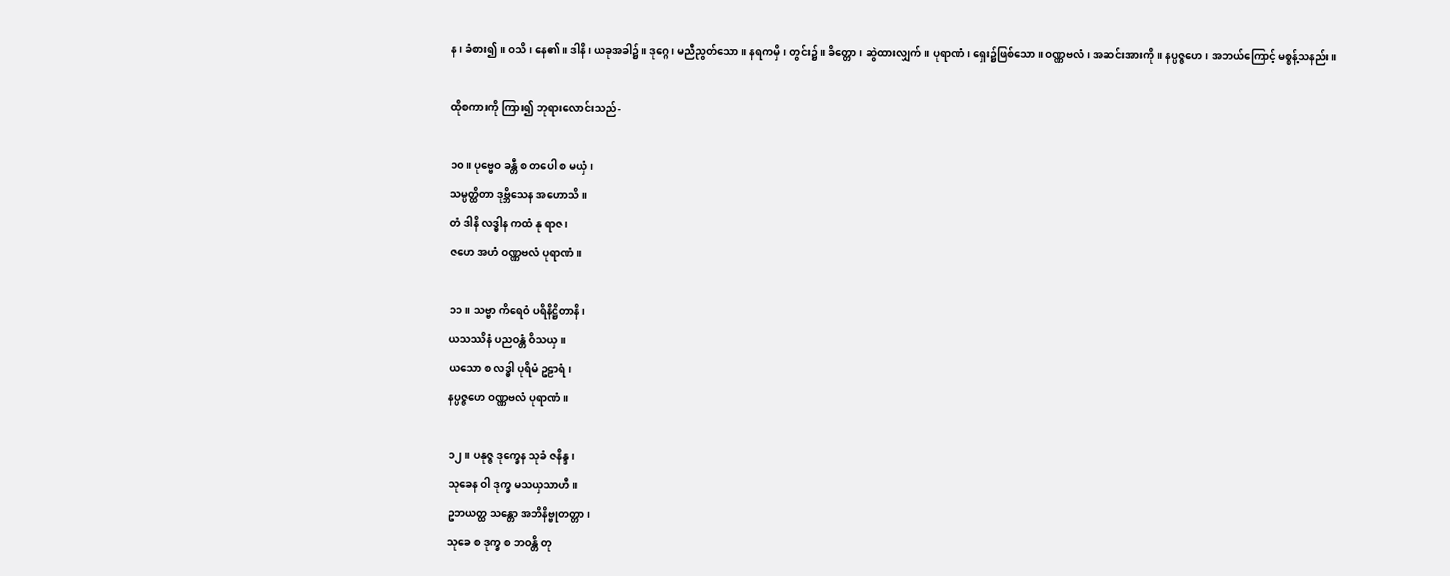န၊ ခံစား၍။ ဝသိ၊ နေ၏။ ဒါနိ၊ ယခုအခါ၌။ ဒုဂ္ဂေ၊ မညီညွတ်သော။ နရကမှိ၊ တွင်း၌။ ခိတ္တော၊ ဆွဲထားလျှက်။ ပုရာဏံ၊ ရှေး၌ဖြစ်သော။ ဝဏ္ဏဗလံ၊ အဆင်းအားကို။ နပ္ပဇ္ဇဟေ၊ အဘယ်ကြောင့် မစ္စန့်သနည်း။

ထိုစကားကို ကြား၍ ဘုရားလောင်းသည်-

၁၀။ ပုဗ္ဗေဝ ခန္တီ စ တပေါ စ မယှံ၊
သမ္ပတ္ထိတာ ဒုဗ္ဘိသေန အဟောသိ။
တံ ဒါနိ လဒ္ဓါန ကထံ နု ရာဇ၊
ဇဟေ အဟံ ဝဏ္ဏဗလံ ပုရာဏံ။

၁၁။ သဗ္ဗာ ကိရေဝံ ပရိနိဋ္ဌိတာနိ၊
ယသဿိနံ ပညဝန္တံ ဝိသယှ။
ယသော စ လဒ္ဓါ ပုရိမံ ဥဠာရံ၊
နပ္ပဇ္ဇဟေ ဝဏ္ဏဗလံ ပုရာဏံ။

၁၂။ ပနုဇ္ဇ ဒုက္ခေန သုခံ ဇနိန္ဒ၊
သုခေန ဝါ ဒုက္ခ မသယှသာဟီ။
ဥဘယတ္ထ သန္တော အဘိနိဗ္ဗုတတ္တာ၊
သုခေ စ ဒုက္ခ စ ဘဝန္တိ တု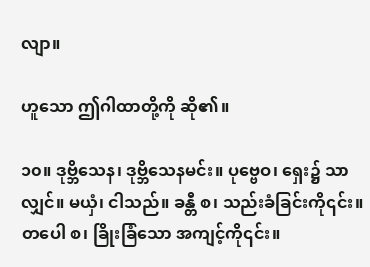လျာ။

ဟူသော ဤဂါထာတို့ကို ဆို၏။

၁၀။ ဒုဗ္ဘိသေန၊ ဒုဗ္ဘိသေနမင်း။ ပုဗ္ဗေဝ၊ ရှေး၌ သာလျှင်။ မယှံ၊ ငါသည်။ ခန္တီ စ၊ သည်းခံခြင်းကို၎င်း။ တပေါ စ၊ ခြိုးခြံသော အကျင့်ကို၎င်း။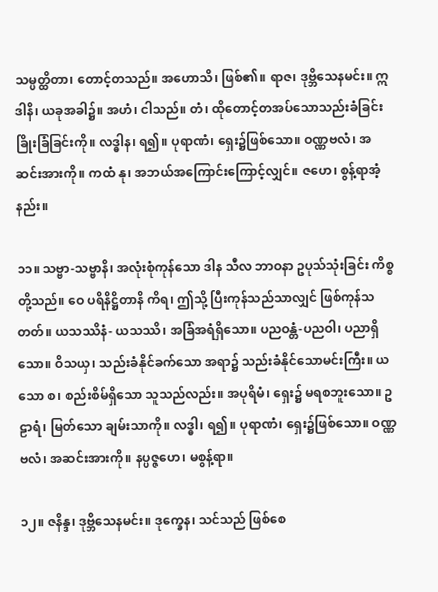သမ္ပတ္ထိတာ၊ တောင့်တသည်။ အဟောသိ၊ ဖြစ်၏။ ရာဇ၊ ဒုဗ္ဘိသေနမင်း။ ဣဒါနိ၊ ယခုအခါ၌။ အဟံ၊ ငါသည်။ တံ၊ ထိုတောင့်တအပ်သောသည်းခံခြင်း ခြိုးခြံခြင်းကို။ လဒ္ဓါန၊ ရ၍။ ပုရာဏံ၊ ရှေး၌ဖြစ်သော။ ဝဏ္ဏဗလံ၊ အဆင်းအားကို။ ကထံ နု၊ အဘယ်အကြောင်းကြောင့်လျှင်။ ဇဟေ၊ စွန့်ရာအံ့နည်း။

၁၁။ သဗ္ဗာ-သဗ္ဗာနိ၊ အလုံးစုံကုန်သော ဒါန သီလ ဘာဝနာ ဥပုသ်သုံးခြင်း ကိစ္စတို့သည်။ ဝေ ပရိနိဋ္ဌိတာနိ ကိရ၊ ဤသို့ ပြီးကုန်သည်သာလျှင် ဖြစ်ကုန်သတတ်။ ယသဿိနံ- ယသဿိ၊ အခြံအရံရှိသော။ ပညဝန္တံ-ပညဝါ၊ ပညာရှိသော။ ဝိသယှ၊ သည်းခံနိုင်ခက်သော အရာ၌ သည်းခံနိုင်သောမင်းကြီး။ ယသော စ၊ စည်းစိမ်ရှိသော သူသည်လည်း။ အပုရိမံ၊ ရှေး၌ မရစဘူးသော။ ဥဠာရံ၊ မြတ်သော ချမ်းသာကို။ လဒ္ဓါ၊ ရ၍။ ပုရာဏံ၊ ရှေး၌ဖြစ်သော။ ဝဏ္ဏဗလံ၊ အဆင်းအားကို။ နပ္ပဇ္ဇဟေ၊ မစွန့်ရာ။

၁၂။ ဇနိန္ဒ၊ ဒုဗ္ဘိသေနမင်း။ ဒုက္ခေန၊ သင်သည် ဖြစ်စေ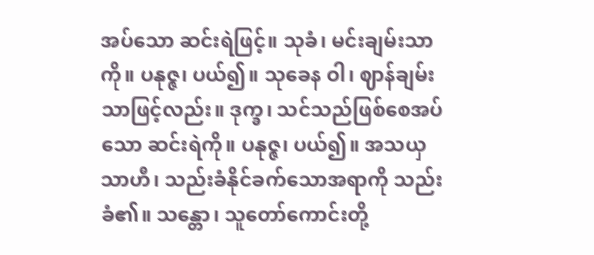အပ်သော ဆင်းရဲဖြင့်။ သုခံ၊ မင်းချမ်းသာကို။ ပနုဇ္ဇ၊ ပယ်၍။ သုခေန ဝါ၊ ဈာန်ချမ်းသာဖြင့်လည်း။ ဒုက္ခ၊ သင်သည်ဖြစ်စေအပ်သော ဆင်းရဲကို။ ပနုဇ္ဇ၊ ပယ်၍။ အသယှသာဟီ၊ သည်းခံနိုင်ခက်သောအရာကို သည်းခံ၏။ သန္တော၊ သူတော်ကောင်းတို့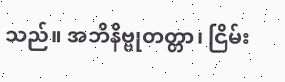သည်။ အဘိနိဗ္ဗုတတ္တာ၊ ငြိမ်း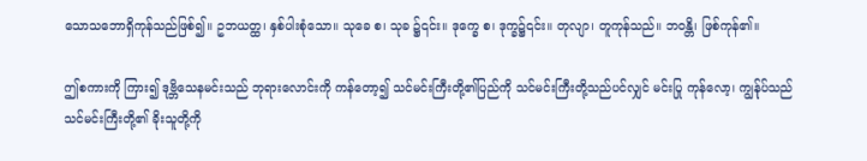သောသဘောရှိကုန်သည်ဖြစ်၍။ ဥဘယတ္ထ၊ နှစ်ပါးစုံသော။ သုခေ စ၊ သုခ ၌၎င်း။ ဒုက္ခေ စ၊ ဒုက္ခ၌၎င်း။ တုလျာ၊ တူကုန်သည်။ ဘဝန္တိ၊ ဖြစ်ကုန်၏။

ဤစကားကို ကြား၍ ဒုဗ္ဘိသေနမင်းသည် ဘုရားလောင်းကို ကန်တော့၍ သင်မင်းကြီးတို့၏ပြည်ကို သင်မင်းကြီးတို့သည်ပင်လျှင် မင်းပြု ကုန်လော့၊ ကျွန်ုပ်သည် သင်မင်းကြီးတို့၏ ခိုးသူတို့ကို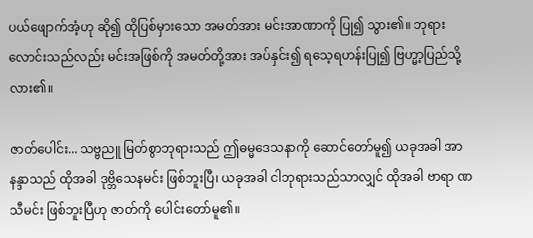ပယ်ဖျောက်အံ့ဟု ဆို၍ ထိုပြစ်မှားသော အမတ်အား မင်းအာဏာကို ပြု၍ သွား၏။ ဘုရားလောင်းသည်လည်း မင်းအဖြစ်ကို အမတ်တို့အား အပ်နှင်း၍ ရသေ့ရဟန်းပြု၍ ဗြဟ္မာ့ပြည်သို့ လား၏။

ဇာတ်ပေါင်း... သဗ္ဗညူ မြတ်စွာဘုရားသည် ဤဓမ္မဒေသနာကို ဆောင်တော်မူ၍ ယခုအခါ အာနန္ဒာသည် ထိုအခါ ဒုဗ္ဘိသေနမင်း ဖြစ်ဘူးပြီ၊ ယခုအခါ ငါဘုရားသည်သာလျှင် ထိုအခါ ဗာရာ ဏသီမင်း ဖြစ်ဘူးပြီဟု ဇာတ်ကို ပေါင်းတော်မူ၏။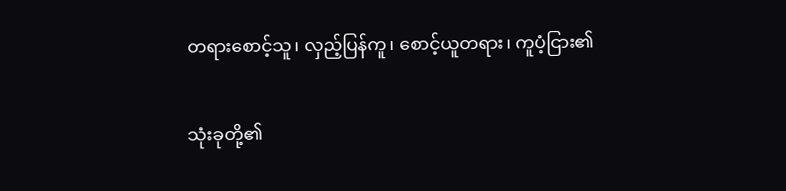တရားစောင့်သူ၊ လှည့်ပြန်ကူ၊ စောင့်ယူတရား၊ ကူပံ့ငြား၏

သုံးခုတို့၏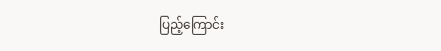ပြည့်ကြောင်း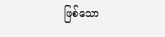ဖြစ်သော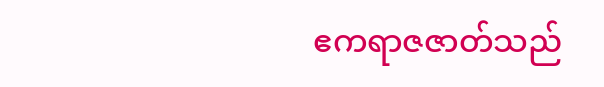ဧကရာဇဇာတ်သည်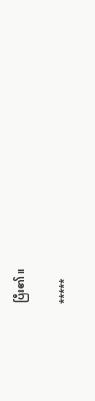ပြီး၏။

*****